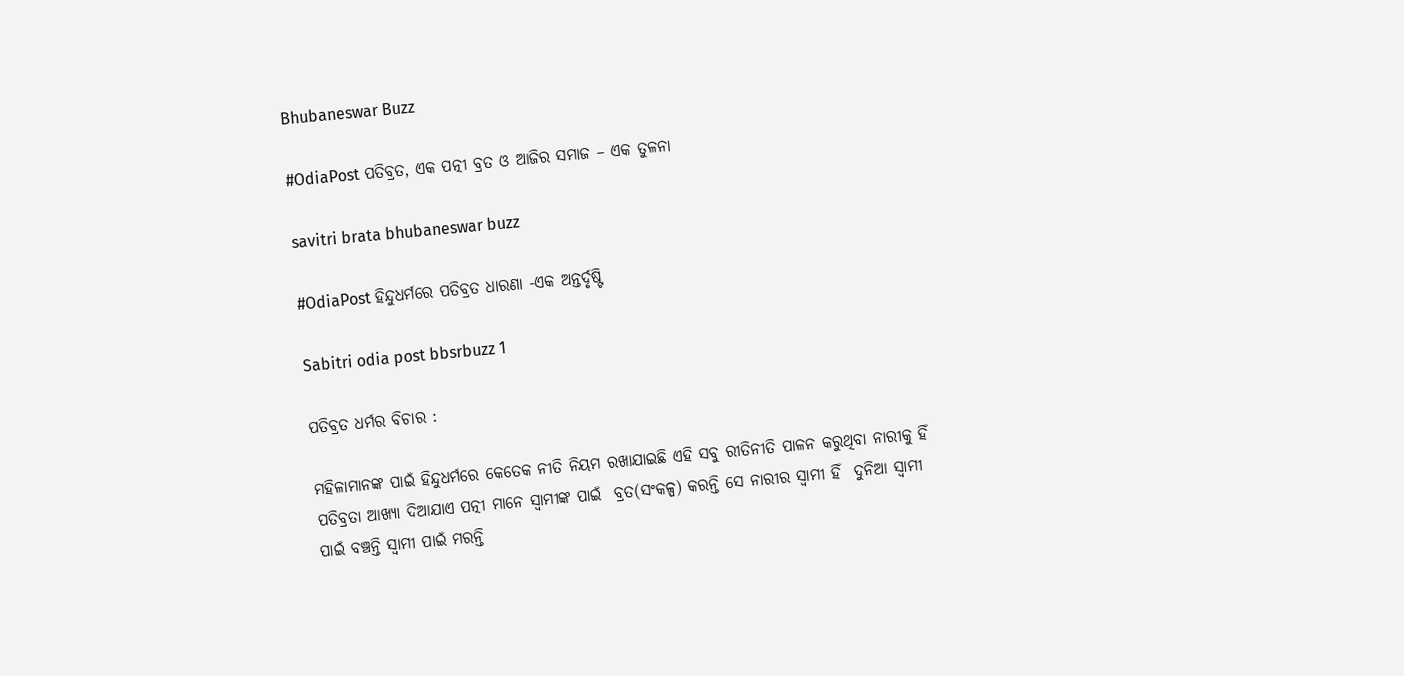Bhubaneswar Buzz

#OdiaPost ପତିବ୍ରତ, ଏକ ପତ୍ନୀ ବ୍ରତ ଓ ଆଜିର ସମାଜ – ଏକ ତୁଳନା

savitri brata bhubaneswar buzz

#OdiaPost ହିନ୍ଦୁଧର୍ମରେ ପତିବ୍ରତ ଧାରଣା -ଏକ ଅନ୍ତର୍ଦୃଷ୍ଟି

Sabitri odia post bbsrbuzz 1

ପତିବ୍ରତ ଧର୍ମର ବିଚାର :

ମହିଳାମାନଙ୍କ ପାଇଁ ହିନ୍ଦୁଧର୍ମରେ କେତେକ ନୀତି ନିୟମ ରଖାଯାଇଛି ଏହି ସବୁ ରୀତିନୀତି ପାଳନ କରୁଥିବା ନାରୀକୁ ହିଁ ପତିବ୍ରତା ଆଖ୍ୟା ଦିଆଯାଏ ପତ୍ନୀ ମାନେ ସ୍ଵାମୀଙ୍କ ପାଇଁ  ବ୍ରତ(ସଂକଳ୍ପ) କରନ୍ତି ସେ ନାରୀର ସ୍ଵାମୀ ହିଁ  ଦୁନିଆ ସ୍ଵାମୀ ପାଇଁ ବଞ୍ଚନ୍ତି ସ୍ଵାମୀ ପାଇଁ ମରନ୍ତି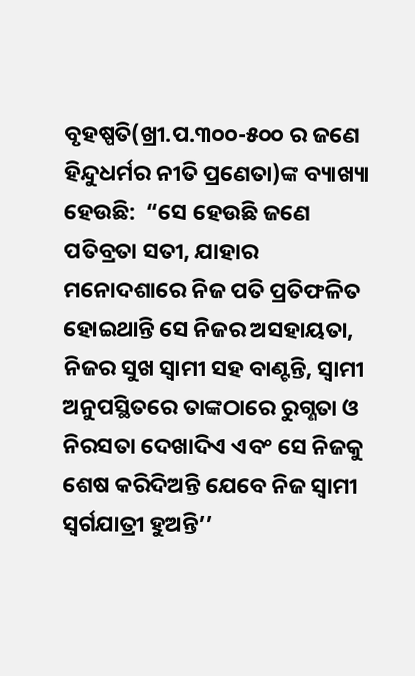ବୃହଷ୍ପତି(ଖ୍ରୀ.ପ.୩୦୦-୫୦୦ ର ଜଣେ ହିନ୍ଦୁଧର୍ମର ନୀତି ପ୍ରଣେତା)ଙ୍କ ବ୍ୟାଖ୍ୟା ହେଉଛି:  “ସେ ହେଉଛି ଜଣେ ପତିବ୍ରତା ସତୀ, ଯାହାର ମନୋଦଶାରେ ନିଜ ପତି ପ୍ରତିଫଳିତ ହୋଇଥାନ୍ତି ସେ ନିଜର ଅସହାୟତା, ନିଜର ସୁଖ ସ୍ଵାମୀ ସହ ବାଣ୍ଟନ୍ତି, ସ୍ଵାମୀ ଅନୁପସ୍ଥିତରେ ତାଙ୍କଠାରେ ରୁଗ୍ଣତା ଓ ନିରସତା ଦେଖାଦିଏ ଏବଂ ସେ ନିଜକୁ ଶେଷ କରିଦିଅନ୍ତି ଯେବେ ନିଜ ସ୍ଵାମୀ ସ୍ଵର୍ଗଯାତ୍ରୀ ହୁଅନ୍ତି’’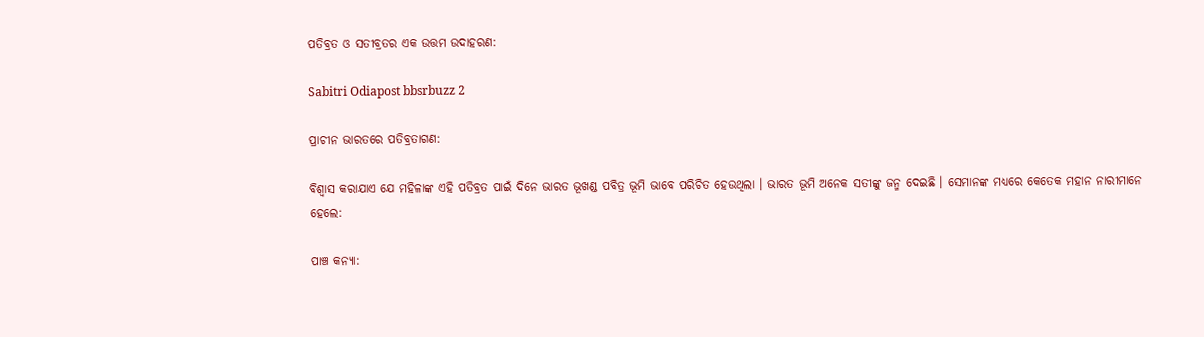ପତିବ୍ରତ ଓ ସତୀବ୍ରତର ଏକ ଉତ୍ତମ ଉଦାହରଣ:

Sabitri Odiapost bbsrbuzz 2

ପ୍ରାଚୀନ ଭାରତରେ ପତିବ୍ରତାଗଣ:

ବିଶ୍ଵାସ କରାଯାଏ ଯେ ମହିଳାଙ୍କ ଏହି ପତିବ୍ରତ ପାଇଁ ଦିନେ ଭାରତ ଭୂଖଣ୍ଡ ପବିତ୍ର ଭୂମି ଭାବେ ପରିଚିତ ହେଉଥିଲା । ଭାରତ ଭୂମି ଅନେକ ସତୀଙ୍କୁ ଜନ୍ମ ଦେଇଛି । ସେମାନଙ୍କ ମଧ୍ୟରେ କେତେକ ମହାନ ନାରୀମାନେ ହେଲେ:

ପାଞ୍ଚ କନ୍ୟା: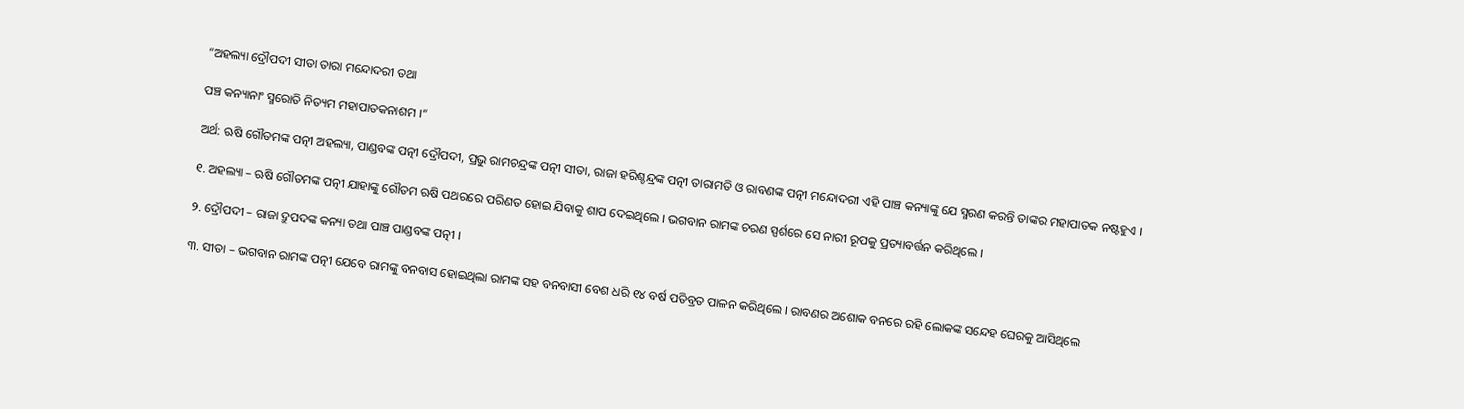“ଅହଲ୍ୟା ଦ୍ରୌପଦୀ ସୀତା ତାରା ମନ୍ଦୋଦରୀ ତଥା

ପଞ୍ଚ କନ୍ୟାନାଂ ସ୍ମରୋତି ନିତ୍ୟମ ମହାପାତକନାଶମ ।“

ଅର୍ଥ: ଋଷି ଗୌତମଙ୍କ ପତ୍ନୀ ଅହଲ୍ୟା, ପାଣ୍ଡବଙ୍କ ପତ୍ନୀ ଦ୍ରୌପଦୀ, ପ୍ରଭୁ ରାମଚନ୍ଦ୍ରଙ୍କ ପତ୍ନୀ ସୀତା, ରାଜା ହରିଶ୍ଚନ୍ଦ୍ରଙ୍କ ପତ୍ନୀ ତାରାମତି ଓ ରାବଣଙ୍କ ପତ୍ନୀ ମନ୍ଦୋଦରୀ ଏହି ପାଞ୍ଚ କନ୍ୟାଙ୍କୁ ଯେ ସ୍ମରଣ କରନ୍ତି ତାଙ୍କର ମହାପାତକ ନଷ୍ଟହୁଏ ।

୧. ଅହଲ୍ୟା – ଋଷି ଗୌତମଙ୍କ ପତ୍ନୀ ଯାହାଙ୍କୁ ଗୌତମ ଋଷି ପଥରରେ ପରିଣତ ହୋଇ ଯିବାକୁ ଶାପ ଦେଇଥିଲେ । ଭଗବାନ ରାମଙ୍କ ଚରଣ ସ୍ପର୍ଶରେ ସେ ନାରୀ ରୂପକୁ ପ୍ରତ୍ୟାବର୍ତ୍ତନ କରିଥିଲେ ।

୨. ଦ୍ରୌପଦୀ – ରାଜା ଦ୍ରୁପଦଙ୍କ କନ୍ୟା ତଥା ପାଞ୍ଚ ପାଣ୍ଡବଙ୍କ ପତ୍ନୀ ।

୩. ସୀତା – ଭଗବାନ ରାମଙ୍କ ପତ୍ନୀ ଯେବେ ରାମଙ୍କୁ ବନବାସ ହୋଇଥିଲା ରାମଙ୍କ ସହ ବନବାସୀ ବେଶ ଧରି ୧୪ ବର୍ଷ ପତିବ୍ରତ ପାଳନ କରିଥିଲେ । ରାବଣର ଅଶୋକ ବନରେ ରହି ଲୋକଙ୍କ ସନ୍ଦେହ ଘେରକୁ ଆସିଥିଲେ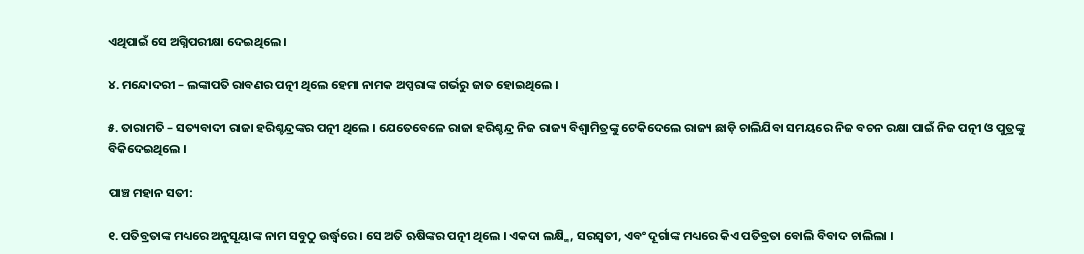ଏଥିପାଇଁ ସେ ଅଗ୍ନିପରୀକ୍ଷା ଦେଇଥିଲେ ।

୪. ମନ୍ଦୋଦରୀ – ଲଙ୍କାପତି ରାବଣର ପତ୍ନୀ ଥିଲେ ହେମା ନାମକ ଅପ୍ସରାଙ୍କ ଗର୍ଭରୁ ଜାତ ହୋଇଥିଲେ ।

୫. ତାରାମତି – ସତ୍ୟବାଦୀ ରାଜା ହରିଶ୍ଚନ୍ଦ୍ରଙ୍କର ପତ୍ନୀ ଥିଲେ । ଯେତେବେଳେ ରାଜା ହରିଶ୍ଚନ୍ଦ୍ର ନିଜ ରାଜ୍ୟ ବିଶ୍ଵାମିତ୍ରଙ୍କୁ ଟେକିଦେଲେ ରାଜ୍ୟ ଛାଡ଼ି ଚାଲିଯିବା ସମୟରେ ନିଜ ବଚନ ରକ୍ଷା ପାଇଁ ନିଜ ପତ୍ନୀ ଓ ପୁତ୍ରଙ୍କୁ ବିକିଦେଇଥିଲେ ।

ପାଞ୍ଚ ମହାନ ସତୀ:

୧. ପତିବ୍ରତାଙ୍କ ମଧ୍ୟରେ ଅନୁସୂୟାଙ୍କ ନାମ ସବୁଠୁ ଉର୍ଦ୍ଧ୍ବରେ । ସେ ଅତି ଋଷିଙ୍କର ପତ୍ନୀ ଥିଲେ । ଏକଦା ଲକ୍ଷ୍ମି, ସରସ୍ଵତୀ, ଏବଂ ଦୂର୍ଗାଙ୍କ ମଧ୍ୟରେ କିଏ ପତିବ୍ରତା ବୋଲି ବିବାଦ ଚାଲିଲା ।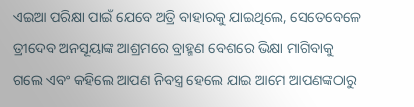ଏଇଆ ପରିକ୍ଷା ପାଇଁ ଯେବେ ଅତ୍ରି ବାହାରକୁ ଯାଇଥିଲେ, ସେତେବେଳେ ତ୍ରୀଦେବ ଅନସୂୟାଙ୍କ ଆଶ୍ରମରେ ବ୍ରାହ୍ମଣ ବେଶରେ ଭିକ୍ଷା ମାଗିବାକୁ ଗଲେ ଏବଂ କହିଲେ ଆପଣ ନିବସ୍ତ୍ର ହେଲେ ଯାଇ ଆମେ ଆପଣଙ୍କଠାରୁ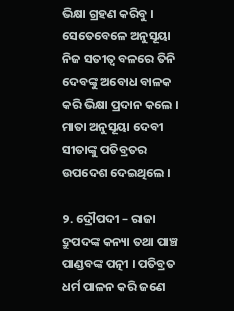ଭିକ୍ଷା ଗ୍ରହଣ କରିବୁ । ସେତେବେଳେ ଅନୁସୂୟା ନିଜ ସତୀତ୍ବ ବଳରେ ତିନି ଦେବଙ୍କୁ ଅବୋଧ ବାଳକ କରି ଭିକ୍ଷା ପ୍ରଦାନ କଲେ । ମାତା ଅନୁସୂୟା ଦେବୀ ସୀତାଙ୍କୁ ପତିବ୍ରତର ଉପଦେଶ ଦେଇଥିଲେ ।

୨. ଦ୍ରୌପଦୀ – ରାଜା ଦ୍ରୁପଦଙ୍କ କନ୍ୟା ତଥା ପାଞ୍ଚ ପାଣ୍ଡବଙ୍କ ପତ୍ନୀ । ପତିବ୍ରତ ଧର୍ମ ପାଳନ କରି ଜଣେ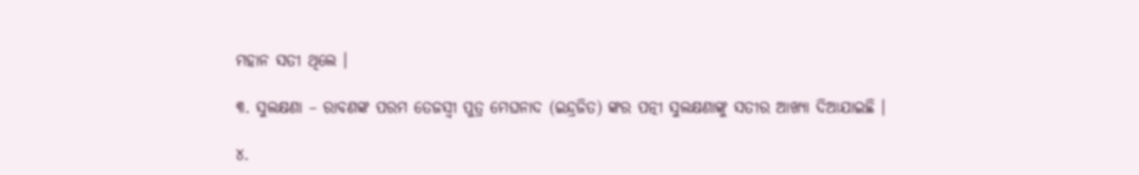ମହାନ ସତୀ ଥିଲେ ।

୩. ସୁଲକ୍ଷଣା – ରାବଣଙ୍କ ପରମ ତେଜସ୍ବୀ ପୁତ୍ର ମେଘନାଦ (ଇନ୍ଦ୍ରଜିତ) ଙ୍କର ପତ୍ନୀ ସୁଲକ୍ଷଣାଙ୍କୁ ସତୀର ଆଖ୍ୟା ଦିଆଯାଇଛି ।

୪.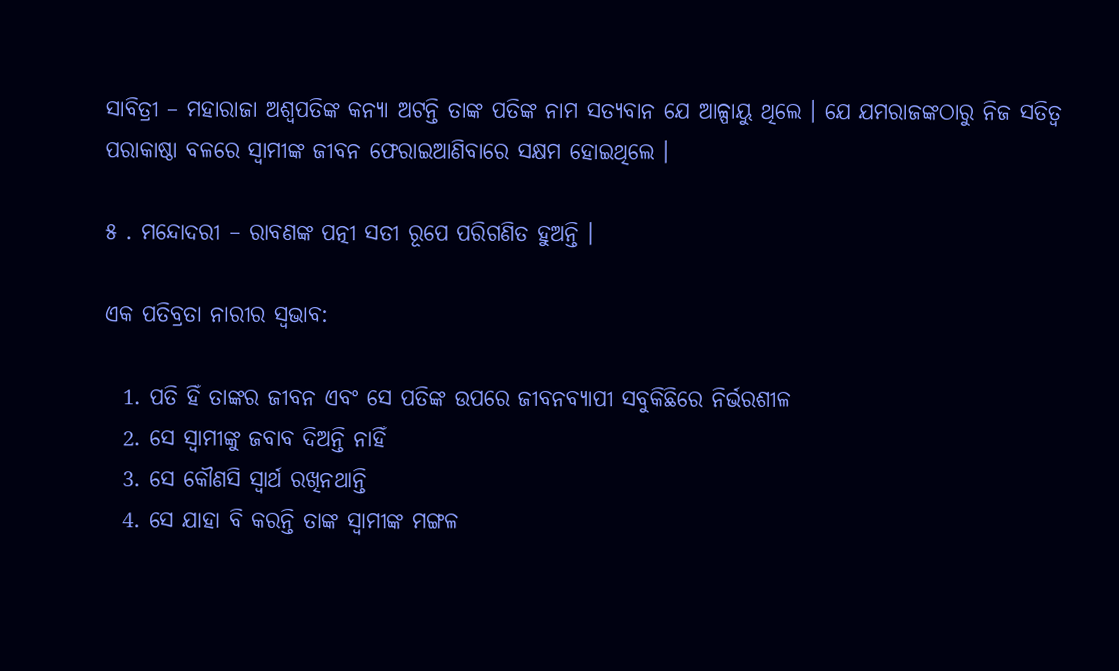ସାବିତ୍ରୀ – ମହାରାଜା ଅଶ୍ବପତିଙ୍କ କନ୍ୟା ଅଟନ୍ତି ତାଙ୍କ ପତିଙ୍କ ନାମ ସତ୍ୟବାନ ଯେ ଆଳ୍ପାୟୁ ଥିଲେ । ଯେ ଯମରାଜଙ୍କଠାରୁ ନିଜ ସତିତ୍ଵ ପରାକାଷ୍ଠା ବଳରେ ସ୍ଵାମୀଙ୍କ ଜୀବନ ଫେରାଇଆଣିବାରେ ସକ୍ଷମ ହୋଇଥିଲେ ।

୫ . ମନ୍ଦୋଦରୀ – ରାବଣଙ୍କ ପତ୍ନୀ ସତୀ ରୂପେ ପରିଗଣିତ ହୁଅନ୍ତି ।

ଏକ ପତିବ୍ରତା ନାରୀର ସ୍ଵଭାବ:

  1. ପତି ହିଁ ତାଙ୍କର ଜୀବନ ଏବଂ ସେ ପତିଙ୍କ ଉପରେ ଜୀବନବ୍ୟାପୀ ସବୁକିଛିରେ ନିର୍ଭରଶୀଳ
  2. ସେ ସ୍ଵାମୀଙ୍କୁ ଜବାବ ଦିଅନ୍ତି ନାହିଁ
  3. ସେ କୌଣସି ସ୍ଵାର୍ଥ ରଖିନଥାନ୍ତି
  4. ସେ ଯାହା ବି କରନ୍ତି ତାଙ୍କ ସ୍ଵାମୀଙ୍କ ମଙ୍ଗଳ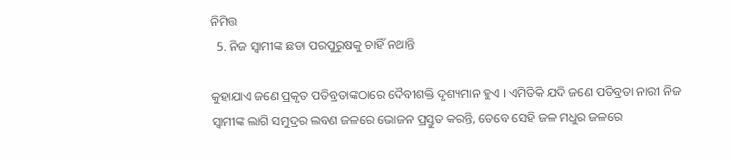ନିମିତ୍ତ
  5. ନିଜ ସ୍ଵାମୀଙ୍କ ଛଡା ପରପୁରୁଷକୁ ଚାହିଁ ନଥାନ୍ତି

କୁହାଯାଏ ଜଣେ ପ୍ରକୃତ ପତିବ୍ରତାଙ୍କଠାରେ ଦୈବୀଶକ୍ତି ଦୃଶ୍ୟମାନ ହୁଏ । ଏମିତିକି ଯଦି ଜଣେ ପତିବ୍ରତା ନାରୀ ନିଜ ସ୍ଵାମୀଙ୍କ ଲାଗି ସମୁଦ୍ରର ଲବଣ ଜଳରେ ଭୋଜନ ପ୍ରସ୍ତୁତ କରନ୍ତି, ତେବେ ସେହି ଜଳ ମଧୁର ଜଳରେ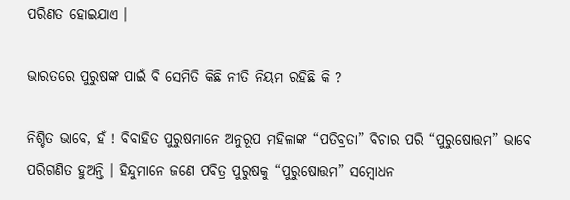ପରିଣତ ହୋଇଯାଏ ।

ଭାରତରେ ପୁରୁଷଙ୍କ ପାଇଁ ବି ସେମିତି କିଛି ନୀତି ନିୟମ ରହିଛି କି ?

ନିଶ୍ଚିତ ଭାବେ, ହଁ ! ବିବାହିତ ପୁରୁଷମାନେ ଅନୁରୂପ ମହିଳାଙ୍କ “ପତିବ୍ରତା” ବିଚାର ପରି “ପୁରୁଷୋତ୍ତମ” ଭାବେ ପରିଗଣିତ ହୁଅନ୍ତି । ହିନ୍ଦୁମାନେ ଜଣେ ପବିତ୍ର ପୁରୁଷକୁ “ପୁରୁଷୋତ୍ତମ” ସମ୍ବୋଧନ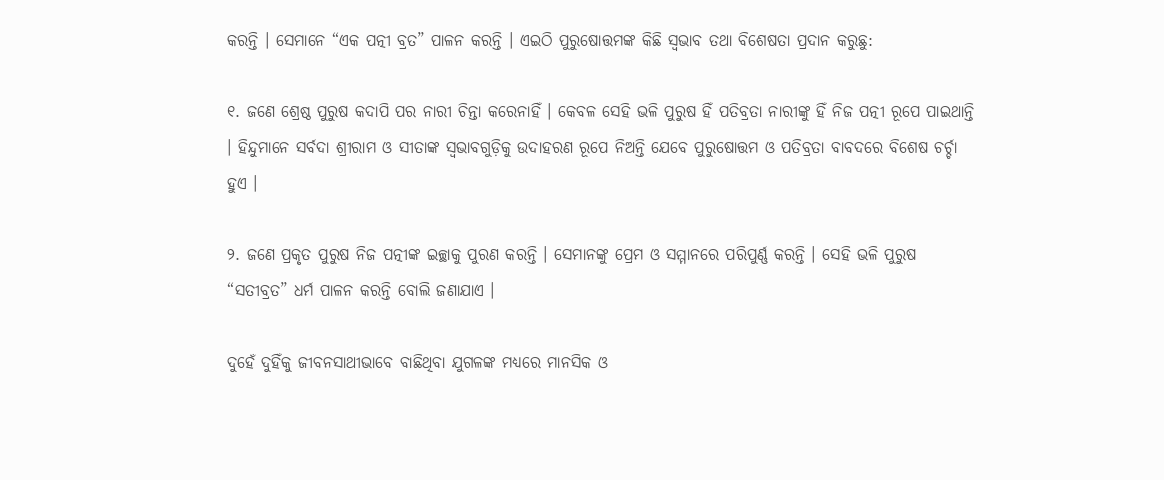କରନ୍ତି । ସେମାନେ “ଏକ ପତ୍ନୀ ବ୍ରତ” ପାଳନ କରନ୍ତି । ଏଇଠି ପୁରୁଷୋତ୍ତମଙ୍କ କିଛି ସ୍ବଭାବ ତଥା ବିଶେଷତା ପ୍ରଦାନ କରୁଛୁ:

୧. ଜଣେ ଶ୍ରେଷ୍ଠ ପୁରୁଷ କଦାପି ପର ନାରୀ ଚିନ୍ତା କରେନାହିଁ । କେବଳ ସେହି ଭଳି ପୁରୁଷ ହିଁ ପତିବ୍ରତା ନାରୀଙ୍କୁ ହିଁ ନିଜ ପତ୍ନୀ ରୂପେ ପାଇଥାନ୍ତି । ହିନ୍ଦୁମାନେ ସର୍ବଦା ଶ୍ରୀରାମ ଓ ସୀତାଙ୍କ ସ୍ବଭାବଗୁଡ଼ିକୁ ଉଦାହରଣ ରୂପେ ନିଅନ୍ତି ଯେବେ ପୁରୁଷୋତ୍ତମ ଓ ପତିବ୍ରତା ବାବଦରେ ବିଶେଷ ଚର୍ଚ୍ଚା ହୁଏ ।

୨. ଜଣେ ପ୍ରକୃତ ପୁରୁଷ ନିଜ ପତ୍ନୀଙ୍କ ଇଚ୍ଛାକୁ ପୁରଣ କରନ୍ତି । ସେମାନଙ୍କୁ ପ୍ରେମ ଓ ସମ୍ମାନରେ ପରିପୁର୍ଣ୍ଣ କରନ୍ତି । ସେହି ଭଳି ପୁରୁଷ “ସତୀବ୍ରତ” ଧର୍ମ ପାଳନ କରନ୍ତି ବୋଲି ଜଣାଯାଏ ।

ଦୁହେଁ ଦୁହିଁକୁ ଜୀବନସାଥୀଭାବେ ବାଛିଥିବା ଯୁଗଳଙ୍କ ମଧ୍ୟରେ ମାନସିକ ଓ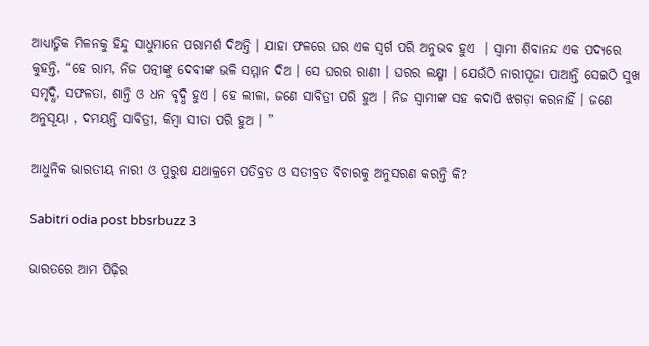ଆଧ୍ୟାତ୍ମିକ ମିଳନକୁ ହିନ୍ଦୁ ସାଧୁମାନେ ପରାମର୍ଶ ଦିଅନ୍ତି । ଯାହା ଫଳରେ ଘର ଏକ ସ୍ଵର୍ଗ ପରି ଅନୁଭବ ହୁଏ  । ସ୍ବାମୀ ଶିବାନନ୍ଦ ଏକ ପଦ୍ୟରେ କୁହନ୍ତି, “ହେ ରାମ, ନିଜ ପତ୍ନୀଙ୍କୁ ଦେବୀଙ୍କ ଭଳି ସମ୍ମାନ ଦିଅ । ସେ ଘରର ରାଣୀ । ଘରର ଲକ୍ଷ୍ମୀ । ଯେଉଁଠି ନାରୀପୂଜା ପାଆନ୍ତି ସେଇଠି ସୁଖ ସମୃଦ୍ଧି, ସଫଳତା, ଶାନ୍ତି ଓ ଧନ ବୃଦ୍ଧି ହୁଏ । ହେ ଲୀଳା, ଜଣେ ସାବିତ୍ରୀ ପରି ହୁଅ । ନିଜ ସ୍ବାମୀଙ୍କ ସହ କଦାପି ଝଗଡ଼ା କରନାହିଁ । ଜଣେ ଅନୁସୂୟା , ଦମୟନ୍ତି ସାବିତ୍ରୀ, କିମ୍ବା ସୀତା ପରି ହୁଅ । ”

ଆଧୁନିକ ଭାରତୀୟ ନାରୀ ଓ ପୁରୁଷ ଯଥାକ୍ରମେ ପତିବ୍ରତ ଓ ସତୀବ୍ରତ ବିଚାରକୁ ଅନୁସରଣ କରନ୍ତି କି?

Sabitri odia post bbsrbuzz 3

ଭାରତରେ ଆମ ପିଢ଼ିର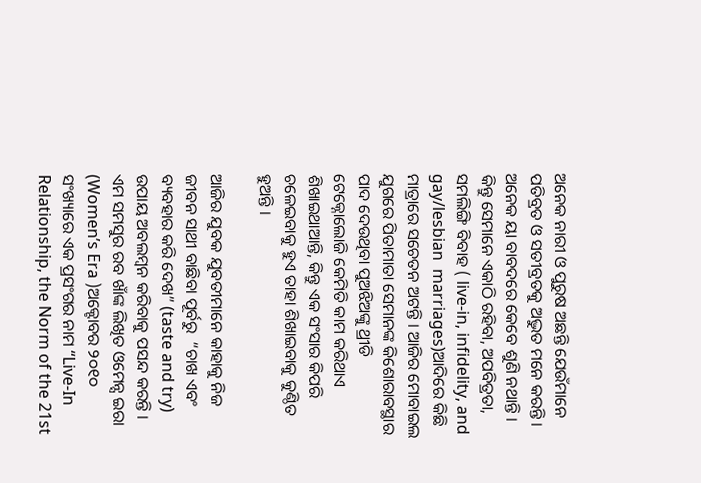ଅନେକ ନାରୀ ଓ ପୁରୁଷ ଅଛନ୍ତି ଯେଉଁମାନେ ପତିବ୍ରତ ଓ ସତୀବ୍ରତକୁ ଅଦ୍ଭୁତ ମନେ କରନ୍ତି । ଅନେକ ୟା ବାବଦରେ କେବେ ଶୁଣି ନଥାନ୍ତି । କିନ୍ତୁ ସେମାନେ ଏକାଠି ରହିବା, ଅପବିତ୍ରତା, ସମଲିଙ୍ଗି ବିବାହ ( live-in, infidelity, and gay/lesbian  marriages)ଆଦିରେ କିଛି ମାତ୍ରାରେ ସଚେତନ ଅଟନ୍ତି । ଆଜିର ମୋବାଇଲ ଯୁଗରେ ପିତାମାତା ସେମାନଙ୍କ କିଶୋରାବସ୍ଥାର ପାଦ ଦେଉଥିବା ପୁଅଝିଅଙ୍କୁ ଥ୍ରୀଡି ଟେକ୍ନୋଲୋଜି କେମିତି କାମ କରିଥାଏ ଶିଖାଇଥାଆନ୍ତି, କିନ୍ତୁ ଏକ ସଂସାର କିପରି ଚଳେଇବାକୁ ହୁଏ ତାହା ଶିଖାଇବାକୁ କୁଣ୍ଠିତ ହୁଅନ୍ତି ।

ଆଜିର ଯୁବକ ଯୁବତୀମାନେ କାହାକୁ ନିଜ ଜୀବନ ସାଥୀ ବାଛିବା ପୂର୍ବରୁ  “ଚାଖ ଏବଂ ବ୍ୟବହାର କରି ଦେଖ” (taste and try) ଉପାୟ ଅବଲମ୍ବନ କରିବାକୁ ପସନ୍ଦ କରନ୍ତି । ଏମ ସମସୁର ରବ ଖାଁଙ୍କ ଲିଖିତ ଓମେନ୍ସ ଇରା (Women’s Era )ଅକ୍ଟୋବର ୨୦୧୦ ସଂଖ୍ୟାରେ ଏକ ପ୍ରସଂଗର ନାମ “Live-In Relationship, the Norm of the 21st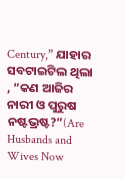Century,” ଯାହାର ସବଟାଇଟିଲ ଥିଲା , “କଣ ଆଜିର ନାରୀ ଓ ପୁରୁଷ ନଷ୍ଟଭ୍ରଷ୍ଟ?”(Are Husbands and Wives Now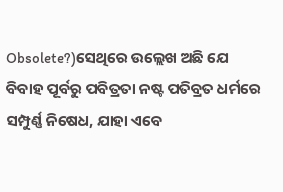Obsolete?)ସେଥିରେ ଉଲ୍ଲେଖ ଅଛି ଯେ ବିବାହ ପୂର୍ବରୁ ପବିତ୍ରତା ନଷ୍ଟ ପତିବ୍ରତ ଧର୍ମରେ ସମ୍ପୁର୍ଣ୍ଣ ନିଷେଧ, ଯାହା ଏବେ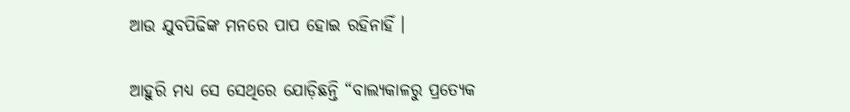ଆଉ ଯୁବପିଢିଙ୍କ ମନରେ ପାପ ହୋଇ ରହିନାହିଁ ।

ଆହୁରି ମଧ୍ୟ ସେ ସେଥିରେ ଯୋଡ଼ିଛନ୍ତି “ବାଲ୍ୟକାଳରୁ ପ୍ରତ୍ୟେକ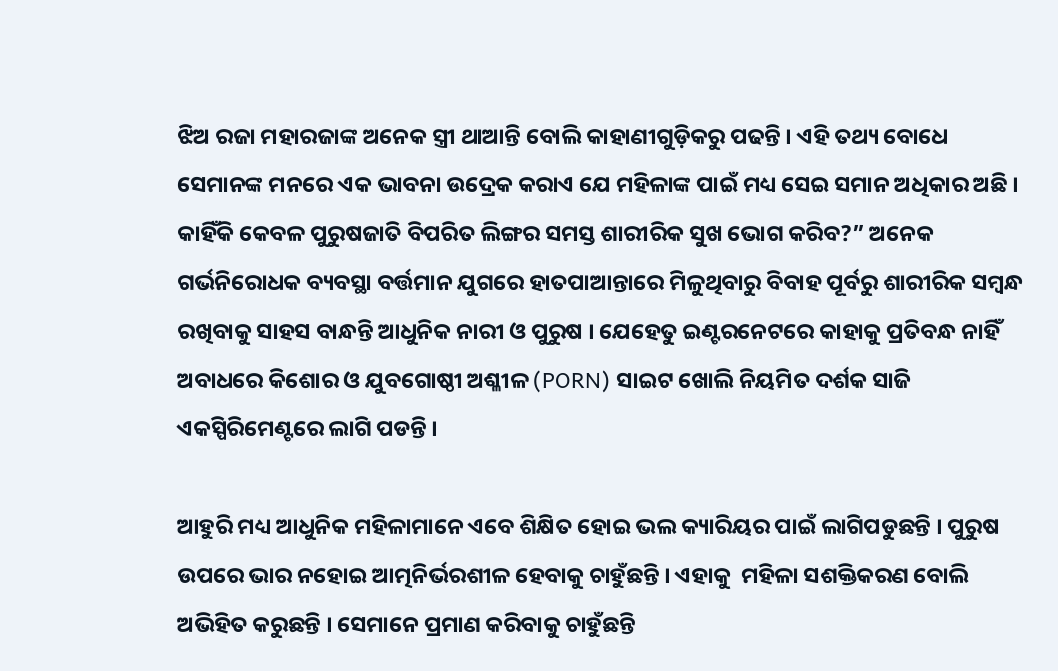ଝିଅ ରଜା ମହାରଜାଙ୍କ ଅନେକ ସ୍ତ୍ରୀ ଥାଆନ୍ତି ବୋଲି କାହାଣୀଗୁଡ଼ିକରୁ ପଢନ୍ତି । ଏହି ତଥ୍ୟ ବୋଧେ ସେମାନଙ୍କ ମନରେ ଏକ ଭାବନା ଉଦ୍ରେକ କରାଏ ଯେ ମହିଳାଙ୍କ ପାଇଁ ମଧ୍ୟ ସେଇ ସମାନ ଅଧିକାର ଅଛି । କାହିଁକି କେବଳ ପୁରୁଷଜାତି ବିପରିତ ଲିଙ୍ଗର ସମସ୍ତ ଶାରୀରିକ ସୁଖ ଭୋଗ କରିବ?” ଅନେକ ଗର୍ଭନିରୋଧକ ବ୍ୟବସ୍ଥା ବର୍ତ୍ତମାନ ଯୁଗରେ ହାତପାଆନ୍ତାରେ ମିଳୁଥିବାରୁ ବିବାହ ପୂର୍ବରୁ ଶାରୀରିକ ସମ୍ବନ୍ଧ ରଖିବାକୁ ସାହସ ବାନ୍ଧନ୍ତି ଆଧୁନିକ ନାରୀ ଓ ପୁରୁଷ । ଯେହେତୁ ଇଣ୍ଟରନେଟରେ କାହାକୁ ପ୍ରତିବନ୍ଧ ନାହିଁ ଅବାଧରେ କିଶୋର ଓ ଯୁବଗୋଷ୍ଠୀ ଅଶ୍ଳୀଳ (PORN) ସାଇଟ ଖୋଲି ନିୟମିତ ଦର୍ଶକ ସାଜି ଏକସ୍ପିରିମେଣ୍ଟରେ ଲାଗି ପଡନ୍ତି ।

ଆହୁରି ମଧ୍ୟ ଆଧୁନିକ ମହିଳାମାନେ ଏବେ ଶିକ୍ଷିତ ହୋଇ ଭଲ କ୍ୟାରିୟର ପାଇଁ ଲାଗିପଡୁଛନ୍ତି । ପୁରୁଷ ଉପରେ ଭାର ନହୋଇ ଆତ୍ମନିର୍ଭରଶୀଳ ହେବାକୁ ଚାହୁଁଛନ୍ତି । ଏହାକୁ  ମହିଳା ସଶକ୍ତିକରଣ ବୋଲି ଅଭିହିତ କରୁଛନ୍ତି । ସେମାନେ ପ୍ରମାଣ କରିବାକୁ ଚାହୁଁଛନ୍ତି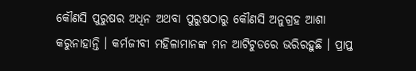କୌଣସି ପୁରୁଷର ଅଧିନ ଅଥବା ପୁରୁଷଠାରୁ କୌଣସି ଅନୁଗ୍ରହ ଆଶା କରୁନାହାନ୍ତି । କର୍ମଜୀବୀ ମହିଳାମାନଙ୍କ ମନ ଆଟିଟୁଡରେ ଭରିରହୁଛି । ପ୍ରାପ୍ତ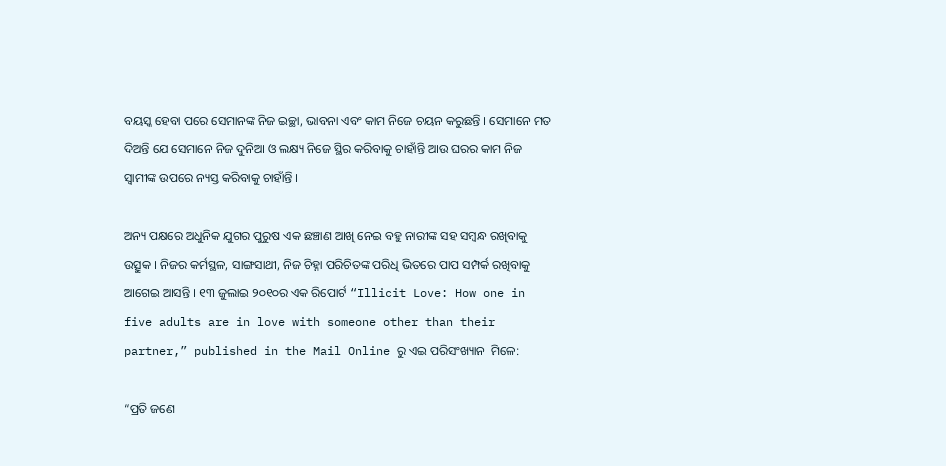ବୟସ୍କ ହେବା ପରେ ସେମାନଙ୍କ ନିଜ ଇଚ୍ଛା, ଭାବନା ଏବଂ କାମ ନିଜେ ଚୟନ କରୁଛନ୍ତି । ସେମାନେ ମତ ଦିଅନ୍ତି ଯେ ସେମାନେ ନିଜ ଦୁନିଆ ଓ ଲକ୍ଷ୍ୟ ନିଜେ ସ୍ଥିର କରିବାକୁ ଚାହାଁନ୍ତି ଆଉ ଘରର କାମ ନିଜ ସ୍ଵାମୀଙ୍କ ଉପରେ ନ୍ୟସ୍ତ କରିବାକୁ ଚାହାଁନ୍ତି ।

ଅନ୍ୟ ପକ୍ଷରେ ଅଧୁନିକ ଯୁଗର ପୁରୁଷ ଏକ ଛଞ୍ଚାଣ ଆଖି ନେଇ ବହୁ ନାରୀଙ୍କ ସହ ସମ୍ବନ୍ଧ ରଖିବାକୁ ଉତ୍ସୁକ । ନିଜର କର୍ମସ୍ଥଳ, ସାଙ୍ଗସାଥୀ, ନିଜ ଚିହ୍ନା ପରିଚିତଙ୍କ ପରିଧି ଭିତରେ ପାପ ସମ୍ପର୍କ ରଖିବାକୁ ଆଗେଇ ଆସନ୍ତି । ୧୩ ଜୁଲାଇ ୨୦୧୦ର ଏକ ରିପୋର୍ଟ “Illicit Love: How one in five adults are in love with someone other than their partner,” published in the Mail Online ରୁ ଏଇ ପରିସଂଖ୍ୟାନ  ମିଳେ:

“ପ୍ରତି ଜଣେ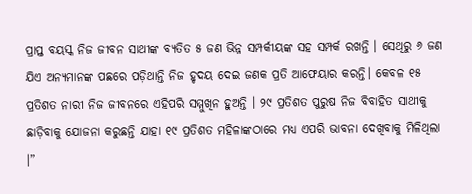ପ୍ରାପ୍ତ ବୟସ୍କ ନିଜ ଜୀବନ ସାଥୀଙ୍କ ବ୍ୟତିତ ୫ ଜଣ ଭିନ୍ନ ସମ୍ପର୍କୀୟଙ୍କ ସହ ସମ୍ପର୍କ ରଖନ୍ତି । ସେଥିରୁ ୬ ଜଣ ଯିଏ ଅନ୍ୟମାନଙ୍କ ପଛରେ ପଡ଼ିଥାନ୍ତି ନିଜ ହୃଦୟ ଦେଇ ଜଣକ ପ୍ରତି ଆଫେୟାର କରନ୍ତି। କେବଳ ୧୫ ପ୍ରତିଶତ ନାରୀ ନିଜ ଜୀବନରେ ଏହିପରି ସମ୍ମୁଖିନ ହୁଅନ୍ତି । ୨୯ ପ୍ରତିଶତ ପୁରୁଷ ନିଜ ବିବାହିତ ସାଥୀକୁ ଛାଡ଼ିବାକୁ ଯୋଜନା କରୁଛନ୍ତି ଯାହା ୧୯ ପ୍ରତିଶତ ମହିଳାଙ୍କଠାରେ ମଧ୍ୟ ଏପରି ଭାବନା ଦେଖିବାକୁ ମିଳିଥିଲା ।”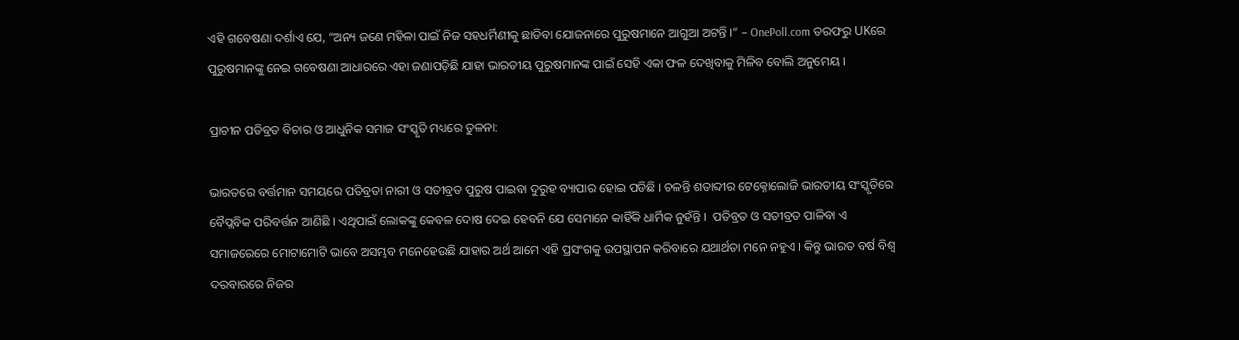ଏହି ଗବେଷଣା ଦର୍ଶାଏ ଯେ, “ଅନ୍ୟ ଜଣେ ମହିଳା ପାଇଁ ନିଜ ସହଧର୍ମିଣୀକୁ ଛାଡିବା ଯୋଜନାରେ ପୁରୁଷମାନେ ଆଗୁଆ ଅଟନ୍ତି ।” – OnePoll.com ତରଫରୁ UKରେ ପୁରୁଷମାନଙ୍କୁ ନେଇ ଗବେଷଣା ଆଧାରରେ ଏହା ଜଣାପଡ଼ିଛି ଯାହା ଭାରତୀୟ ପୁରୁଷମାନଙ୍କ ପାଇଁ ସେହି ଏକା ଫଳ ଦେଖିବାକୁ ମିଳିବ ବୋଲି ଅନୁମେୟ ।

ପ୍ରାଚୀନ ପତିବ୍ରତ ବିଚାର ଓ ଆଧୁନିକ ସମାଜ ସଂସ୍କୃତି ମଧ୍ୟରେ ତୁଳନା:

ଭାରତରେ ବର୍ତ୍ତମାନ ସମୟରେ ପତିବ୍ରତା ନାରୀ ଓ ସତୀବ୍ରତ ପୁରୁଷ ପାଇବା ଦୁରୁହ ବ୍ୟାପାର ହୋଇ ପଡିଛି । ଚଳନ୍ତି ଶତାବ୍ଦୀର ଟେକ୍ନୋଲୋଜି ଭାରତୀୟ ସଂସ୍କୃତିରେ ବୈପ୍ଲବିକ ପରିବର୍ତ୍ତନ ଆଣିଛି । ଏଥିପାଇଁ ଲୋକଙ୍କୁ କେବଳ ଦୋଷ ଦେଇ ହେବନି ଯେ ସେମାନେ କାହିଁକି ଧାର୍ମିକ ନୁହଁନ୍ତି ।  ପତିବ୍ରତ ଓ ସତୀବ୍ରତ ପାଳିବା ଏ ସମାଜରେରେ ମୋଟାମୋଟି ଭାବେ ଅସମ୍ଭବ ମନେହେଉଛି ଯାହାର ଅର୍ଥ ଆମେ ଏହି ପ୍ରସଂଗକୁ ଉପସ୍ଥାପନ କରିବାରେ ଯଥାର୍ଥତା ମନେ ନହୁଏ । କିନ୍ତୁ ଭାରତ ବର୍ଷ ବିଶ୍ବ ଦରବାରରେ ନିଜର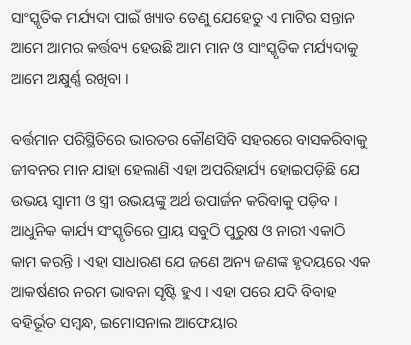ସାଂସ୍କୃତିକ ମର୍ଯ୍ୟଦା ପାଇଁ ଖ୍ୟାତ ତେଣୁ ଯେହେତୁ ଏ ମାଟିର ସନ୍ତାନ ଆମେ ଆମର କର୍ତ୍ତବ୍ୟ ହେଉଛି ଆମ ମାନ ଓ ସାଂସ୍କୃତିକ ମର୍ଯ୍ୟଦାକୁ ଆମେ ଅକ୍ଷୁର୍ଣ୍ଣ ରଖିବା ।

ବର୍ତ୍ତମାନ ପରିସ୍ଥିତିରେ ଭାରତର କୌଣସିବି ସହରରେ ବାସକରିବାକୁ ଜୀବନର ମାନ ଯାହା ହେଲାଣି ଏହା ଅପରିହାର୍ଯ୍ୟ ହୋଇପଡ଼ିଛି ଯେ ଉଭୟ ସ୍ବାମୀ ଓ ସ୍ତ୍ରୀ ଉଭୟଙ୍କୁ ଅର୍ଥ ଉପାର୍ଜନ କରିବାକୁ ପଡ଼ିବ । ଆଧୁନିକ କାର୍ଯ୍ୟ ସଂସ୍କୃତିରେ ପ୍ରାୟ ସବୁଠି ପୁରୁଷ ଓ ନାରୀ ଏକାଠି କାମ କରନ୍ତି । ଏହା ସାଧାରଣ ଯେ ଜଣେ ଅନ୍ୟ ଜଣଙ୍କ ହୃଦୟରେ ଏକ ଆକର୍ଷଣର ନରମ ଭାବନା ସୃଷ୍ଟି ହୁଏ । ଏହା ପରେ ଯଦି ବିବାହ ବହିର୍ଭୂତ ସମ୍ବନ୍ଧ, ଇମୋସନାଲ ଆଫେୟାର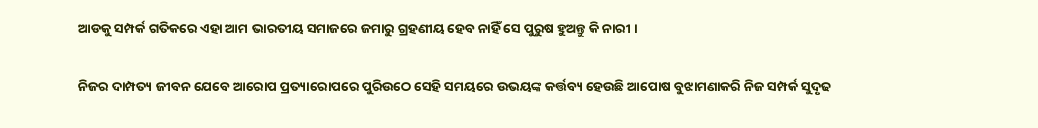ଆଡକୁ ସମ୍ପର୍କ ଗତିକରେ ଏହା ଆମ ଭାରତୀୟ ସମାଜରେ ଜମାରୁ ଗ୍ରହଣୀୟ ହେବ ନାହିଁ ସେ ପୁରୁଷ ହୁଅନ୍ତୁ କି ନାରୀ ।

ନିଜର ଦାମ୍ପତ୍ୟ ଜୀବନ ଯେବେ ଆରୋପ ପ୍ରତ୍ୟାରୋପରେ ପୁରିଉଠେ ସେହି ସମୟରେ ଉଭୟଙ୍କ କର୍ତ୍ତବ୍ୟ ହେଉଛି ଆପୋଷ ବୁଝାମଣାକରି ନିଜ ସମ୍ପର୍କ ସୁଦୃଢ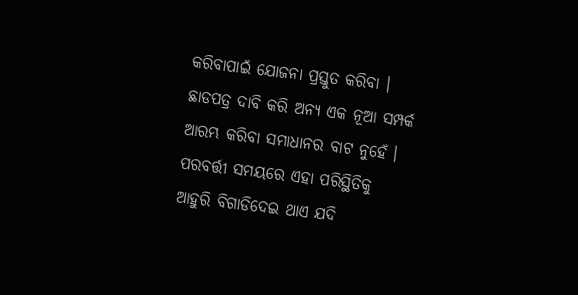କରିବାପାଇଁ ଯୋଜନା ପ୍ରସ୍ତୁତ କରିବା । ଛାଡପତ୍ର ଦାବି କରି ଅନ୍ୟ ଏକ ନୂଆ ସମ୍ପର୍କ ଆରମ୍ଭ କରିବା ସମାଧାନର ବାଟ ନୁହେଁ । ପରବର୍ତ୍ତୀ ସମୟରେ ଏହା ପରିସ୍ଥିତିକୁ ଆହୁରି ବିଗାଡିଦେଇ ଥାଏ ଯଦି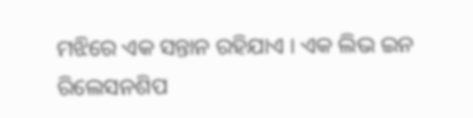ମଝିରେ ଏକ ସନ୍ତାନ ରହିଯାଏ । ଏକ ଲିଭ ଇନ ରିଲେସନଶିପ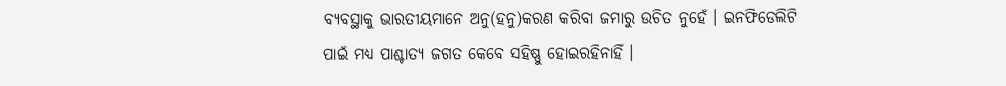ବ୍ୟବସ୍ଥାକୁ ଭାରତୀୟମାନେ ଅନୁ(ହନୁ)କରଣ କରିବା ଜମାରୁ ଉଚିତ ନୁହେଁ । ଇନଫିଡେଲିଟି ପାଇଁ ମଧ୍ୟ ପାଶ୍ଚାତ୍ୟ ଜଗତ କେବେ ସହିଷ୍ଣୁ ହୋଇରହିନାହିଁ ।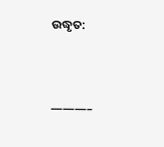ଉଦ୍ଧୃତ:



———–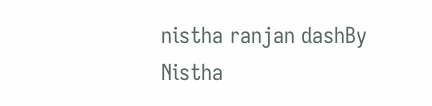nistha ranjan dashBy
Nistha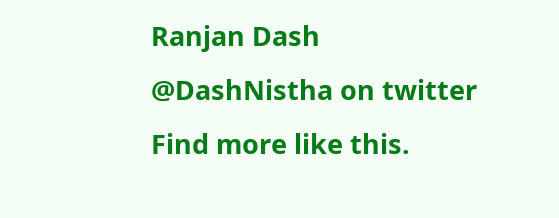Ranjan Dash
@DashNistha on twitter
Find more like this.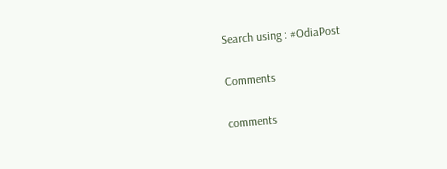Search using : #OdiaPost

Comments

comments